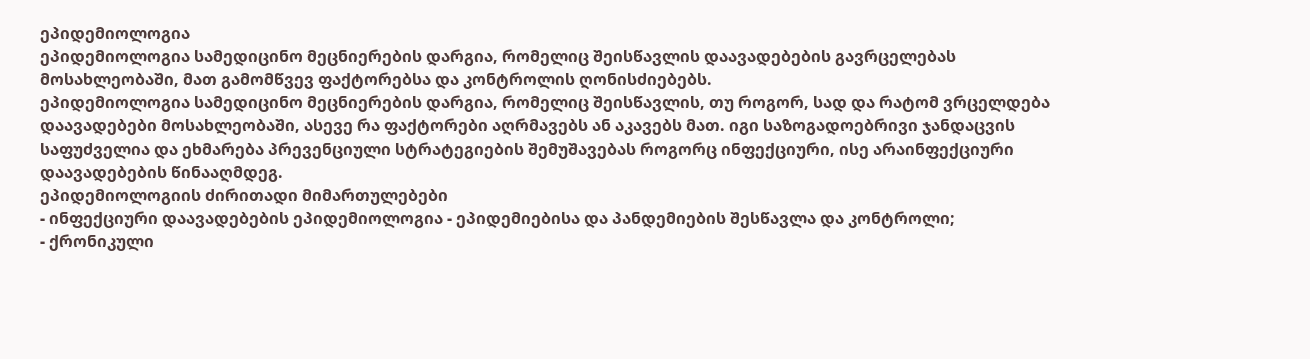ეპიდემიოლოგია
ეპიდემიოლოგია სამედიცინო მეცნიერების დარგია, რომელიც შეისწავლის დაავადებების გავრცელებას მოსახლეობაში, მათ გამომწვევ ფაქტორებსა და კონტროლის ღონისძიებებს.
ეპიდემიოლოგია სამედიცინო მეცნიერების დარგია, რომელიც შეისწავლის, თუ როგორ, სად და რატომ ვრცელდება დაავადებები მოსახლეობაში, ასევე რა ფაქტორები აღრმავებს ან აკავებს მათ. იგი საზოგადოებრივი ჯანდაცვის საფუძველია და ეხმარება პრევენციული სტრატეგიების შემუშავებას როგორც ინფექციური, ისე არაინფექციური დაავადებების წინააღმდეგ.
ეპიდემიოლოგიის ძირითადი მიმართულებები
- ინფექციური დაავადებების ეპიდემიოლოგია - ეპიდემიებისა და პანდემიების შესწავლა და კონტროლი;
- ქრონიკული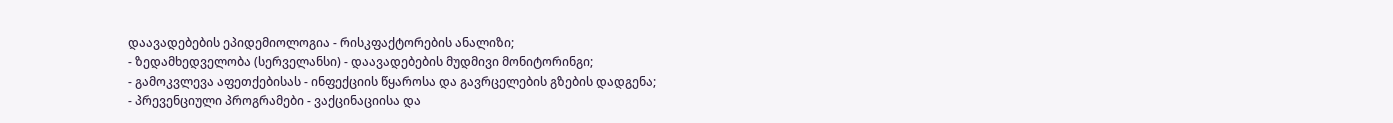დაავადებების ეპიდემიოლოგია - რისკფაქტორების ანალიზი;
- ზედამხედველობა (სერველანსი) - დაავადებების მუდმივი მონიტორინგი;
- გამოკვლევა აფეთქებისას - ინფექციის წყაროსა და გავრცელების გზების დადგენა;
- პრევენციული პროგრამები - ვაქცინაციისა და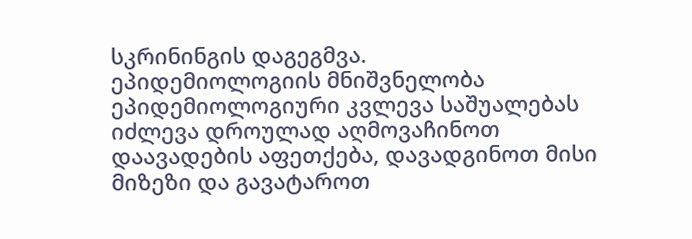სკრინინგის დაგეგმვა.
ეპიდემიოლოგიის მნიშვნელობა
ეპიდემიოლოგიური კვლევა საშუალებას იძლევა დროულად აღმოვაჩინოთ დაავადების აფეთქება, დავადგინოთ მისი მიზეზი და გავატაროთ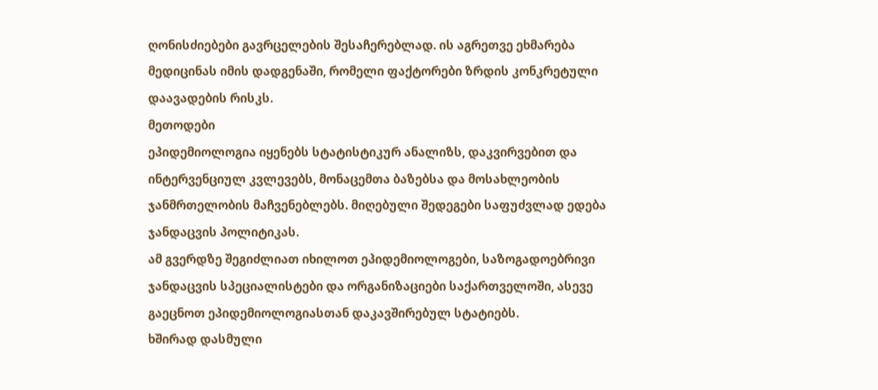ღონისძიებები გავრცელების შესაჩერებლად. ის აგრეთვე ეხმარება მედიცინას იმის დადგენაში, რომელი ფაქტორები ზრდის კონკრეტული დაავადების რისკს.
მეთოდები
ეპიდემიოლოგია იყენებს სტატისტიკურ ანალიზს, დაკვირვებით და ინტერვენციულ კვლევებს, მონაცემთა ბაზებსა და მოსახლეობის ჯანმრთელობის მაჩვენებლებს. მიღებული შედეგები საფუძვლად ედება ჯანდაცვის პოლიტიკას.
ამ გვერდზე შეგიძლიათ იხილოთ ეპიდემიოლოგები, საზოგადოებრივი ჯანდაცვის სპეციალისტები და ორგანიზაციები საქართველოში, ასევე გაეცნოთ ეპიდემიოლოგიასთან დაკავშირებულ სტატიებს.
ხშირად დასმული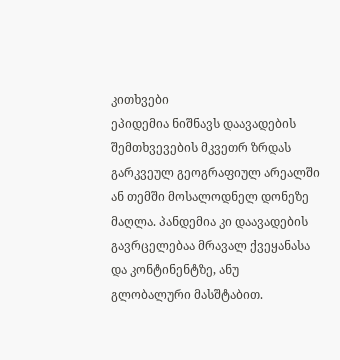კითხვები
ეპიდემია ნიშნავს დაავადების შემთხვევების მკვეთრ ზრდას გარკვეულ გეოგრაფიულ არეალში ან თემში მოსალოდნელ დონეზე მაღლა. პანდემია კი დაავადების გავრცელებაა მრავალ ქვეყანასა და კონტინენტზე, ანუ გლობალური მასშტაბით.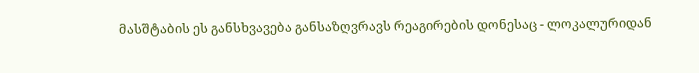მასშტაბის ეს განსხვავება განსაზღვრავს რეაგირების დონესაც - ლოკალურიდან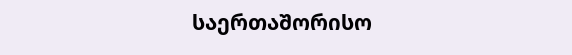საერთაშორისო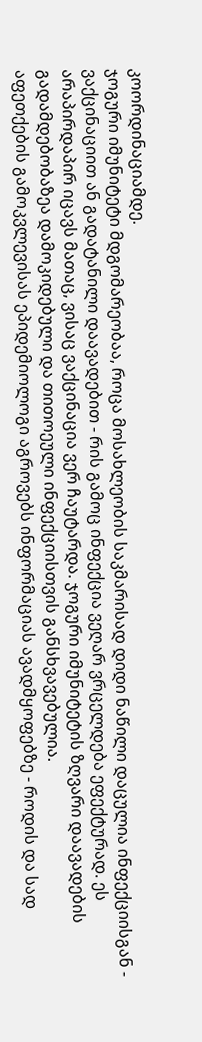კოორდინაციამდე.
ჯოგური იმუნიტეტი მდგომარეობაა, როცა მოსახლეობის საკმარისად დიდი ნაწილი დაცულია ინფექციისგან - ვაქცინაციით ან გადატანილი დაავადებით - რის გამოც ინფექცია ვეღარ ვრცელდება ეფექტურად. ეს არაპირდაპირ იცავს მათაც, ვისაც ვაქცინაცია ვერ ჩაუტარდა. ჯოგური იმუნიტეტის ზღვარი დაავადების გადამდებობაზეა დამოკიდებული და თითოეული ინფექციისთვის განსხვავებულია.
აფეთქების გამოკვლევისას ეპიდემიოლოგი აგროვებს ინფორმაციას ავადმყოფებზე - როდის და სად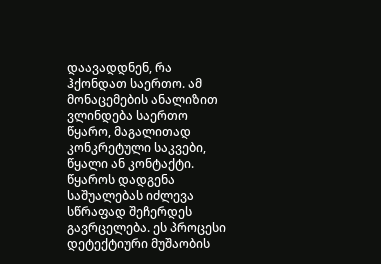დაავადდნენ, რა ჰქონდათ საერთო. ამ მონაცემების ანალიზით ვლინდება საერთო წყარო, მაგალითად კონკრეტული საკვები, წყალი ან კონტაქტი. წყაროს დადგენა საშუალებას იძლევა სწრაფად შეჩერდეს გავრცელება. ეს პროცესი დეტექტიური მუშაობის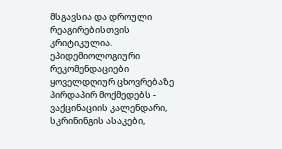მსგავსია და დროული რეაგირებისთვის კრიტიკულია.
ეპიდემიოლოგიური რეკომენდაციები ყოველდღიურ ცხოვრებაზე პირდაპირ მოქმედებს - ვაქცინაციის კალენდარი, სკრინინგის ასაკები,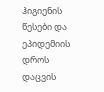ჰიგიენის წესები და ეპიდემიის დროს დაცვის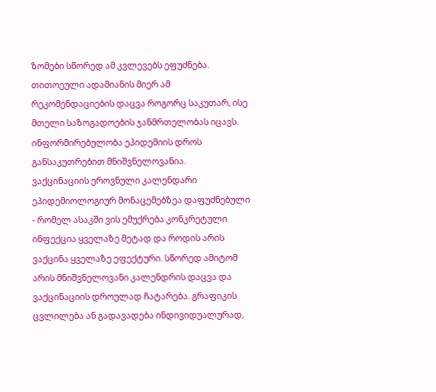ზომები სწორედ ამ კვლევებს ეფუძნება. თითოეული ადამიანის მიერ ამ რეკომენდაციების დაცვა როგორც საკუთარ, ისე მთელი საზოგადოების ჯანმრთელობას იცავს. ინფორმირებულობა ეპიდემიის დროს განსაკუთრებით მნიშვნელოვანია.
ვაქცინაციის ეროვნული კალენდარი ეპიდემიოლოგიურ მონაცემებზეა დაფუძნებული - რომელ ასაკში ვის ემუქრება კონკრეტული ინფექცია ყველაზე მეტად და როდის არის ვაქცინა ყველაზე ეფექტური. სწორედ ამიტომ არის მნიშვნელოვანი კალენდრის დაცვა და ვაქცინაციის დროულად ჩატარება. გრაფიკის ცვლილება ან გადავადება ინდივიდუალურად,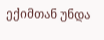ექიმთან უნდა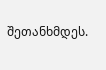შეთანხმდეს.